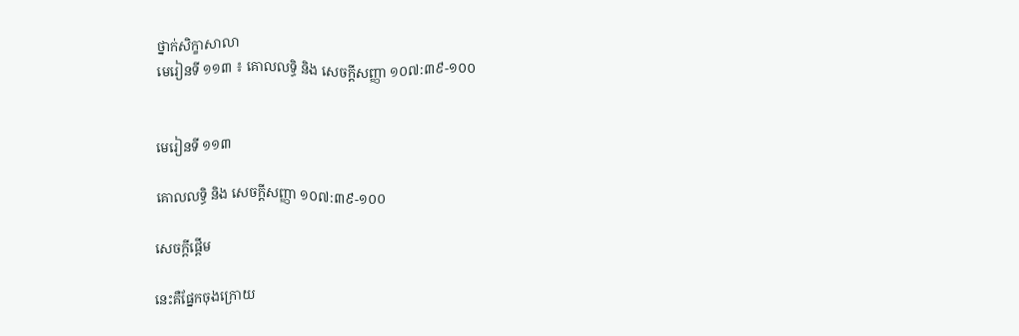ថ្នាក់សិក្ខាសាលា
មេរៀនទី ១១៣ ៖ គោលលទ្ធិ និង សេចក្តីសញ្ញា ១០៧:៣៩-១០០


មេរៀនទី ១១៣

គោលលទ្ធិ និង សេចក្ដីសញ្ញា ១០៧:៣៩-១០០

សេចក្ដីផ្ដើម

នេះគឺផ្នែកចុងក្រោយ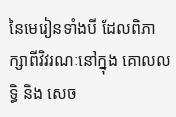នៃមេរៀនទាំងបី ដែលពិភាក្សាពីវិវរណៈនៅក្នុង គោលលទ្ធិ និង សេច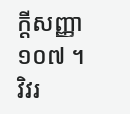ក្ដីសញ្ញា ១០៧ ។ វិវរ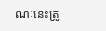ណៈនេះត្រូ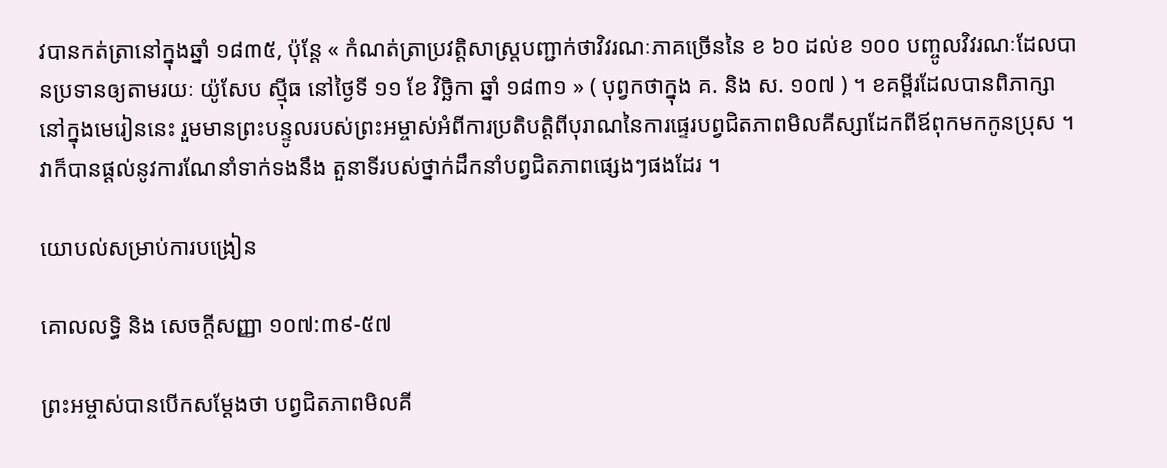វបានកត់ត្រានៅក្នុងឆ្នាំ ១៨៣៥, ប៉ុន្តែ « កំណត់ត្រាប្រវត្តិសាស្ត្របញ្ជាក់ថាវិវរណៈភាគច្រើននៃ ខ ៦០ ដល់ខ ១០០ បញ្ចូលវិវរណៈដែលបានប្រទានឲ្យតាមរយៈ យ៉ូសែប ស៊្មីធ នៅថ្ងៃទី ១១ ខែ វិច្ឆិកា ឆ្នាំ ១៨៣១ » ( បុព្វកថាក្នុង គ. និង ស. ១០៧ ) ។ ខគម្ពីរដែលបានពិភាក្សានៅក្នុងមេរៀននេះ រួមមានព្រះបន្ទូលរបស់ព្រះអម្ចាស់អំពីការប្រតិបត្តិពីបុរាណនៃការផ្ទេរបព្វជិតភាពមិលគីស្សាដែកពីឪពុកមកកូនប្រុស ។ វាក៏បានផ្ដល់នូវការណែនាំទាក់ទងនឹង តួនាទីរបស់ថ្នាក់ដឹកនាំបព្វជិតភាពផ្សេងៗផងដែរ ។

យោបល់សម្រាប់ការបង្រៀន

គោលលទ្ធិ និង សេចក្ដីសញ្ញា ១០៧:៣៩-៥៧

ព្រះអម្ចាស់បានបើកសម្ដែងថា បព្វជិតភាពមិលគី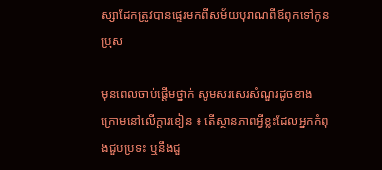ស្សាដែកត្រូវបានផ្ទេរមកពីសម័យបុរាណពីឪពុកទៅកូនប្រុស

មុនពេលចាប់ផ្ដើមថ្នាក់ សូមសរសេរសំណួរដូចខាងក្រោមនៅលើក្ដារខៀន ៖ តើស្ថានភាពអ្វីខ្លះដែលអ្នកកំពុងជួបប្រទះ ឬនឹងជួ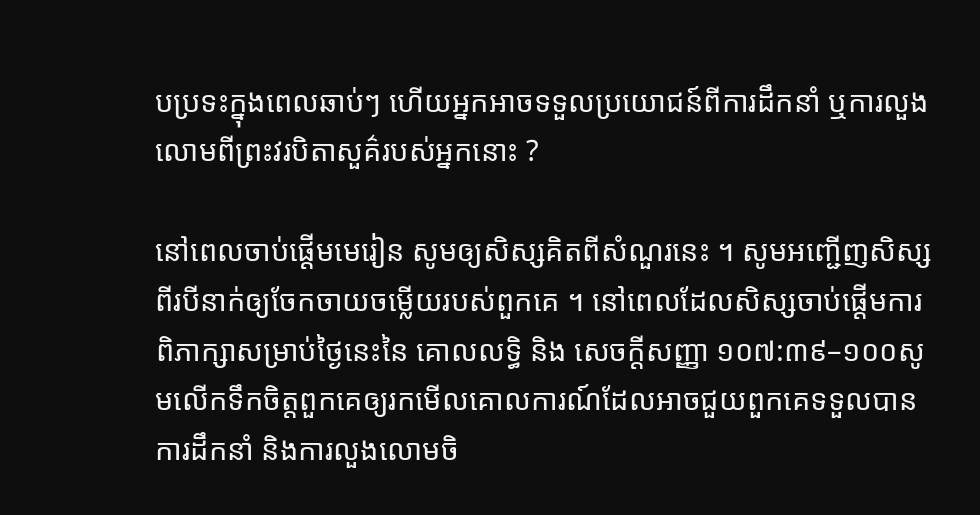បប្រទះក្នុងពេលឆាប់ៗ ហើយអ្នកអាចទទួលប្រយោជន៍ពីការដឹកនាំ ឬការលួងលោមពីព្រះវរបិតាសួគ៌របស់អ្នកនោះ ?

នៅពេលចាប់ផ្ដើមមេរៀន សូមឲ្យសិស្សគិតពីសំណួរនេះ ។ សូមអញ្ជើញសិស្សពីរបីនាក់ឲ្យចែកចាយចម្លើយរបស់ពួកគេ ។ នៅពេលដែលសិស្សចាប់ផ្ដើមការពិភាក្សាសម្រាប់ថ្ងៃនេះនៃ គោលលទ្ធិ និង សេចក្តីសញ្ញា ១០៧:៣៩–១០០សូមលើកទឹកចិត្តពួកគេឲ្យរកមើលគោលការណ៍ដែលអាចជួយពួកគេទទួលបានការដឹកនាំ និងការលួងលោមចិ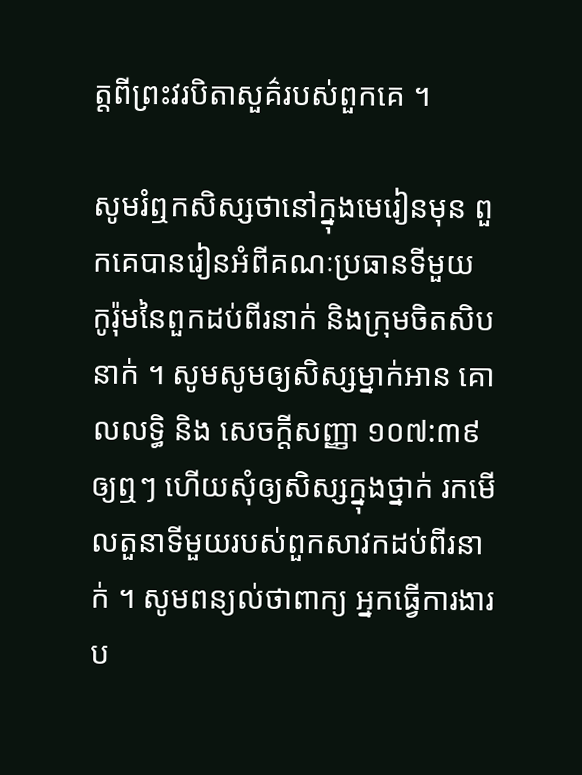ត្តពីព្រះវរបិតាសួគ៌របស់ពួកគេ ។

សូមរំឮកសិស្សថានៅក្នុងមេរៀនមុន ពួកគេបានរៀនអំពីគណៈប្រធានទីមួយ កូរ៉ុមនៃពួកដប់ពីរនាក់ និងក្រុមចិតសិបនាក់ ។ សូមសូមឲ្យសិស្សម្នាក់អាន គោលលទ្ធិ និង សេចក្ដីសញ្ញា ១០៧:៣៩ ឲ្យឮៗ ហើយសុំឲ្យសិស្សក្នុងថ្នាក់ រកមើលតួនាទីមួយរបស់ពួកសាវកដប់ពីរនាក់ ។ សូមពន្យល់ថាពាក្យ អ្នកធ្វើការងារប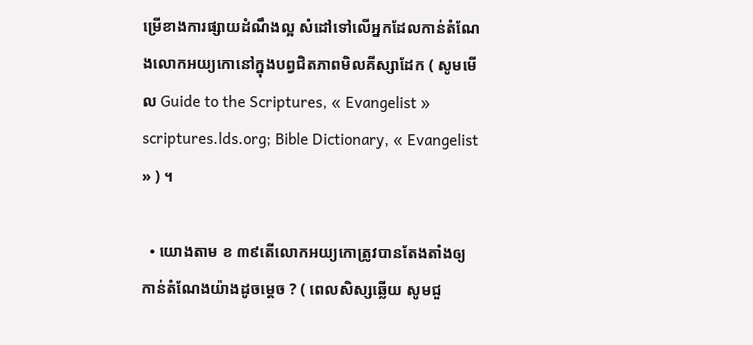ម្រើខាងការផ្សាយដំណឹងល្អ សំដៅទៅលើអ្នកដែលកាន់តំណែងលោកអយ្យកោនៅក្នុងបព្វជិតភាពមិលគីស្សាដែក ( សូមមើល Guide to the Scriptures, « Evangelist » scriptures.lds.org; Bible Dictionary, « Evangelist » ) ។

  • យោងតាម ខ ៣៩តើលោកអយ្យកោត្រូវបានតែងតាំងឲ្យកាន់តំណែងយ៉ាងដូចម្ដេច ? ( ពេលសិស្សឆ្លើយ សូមជួ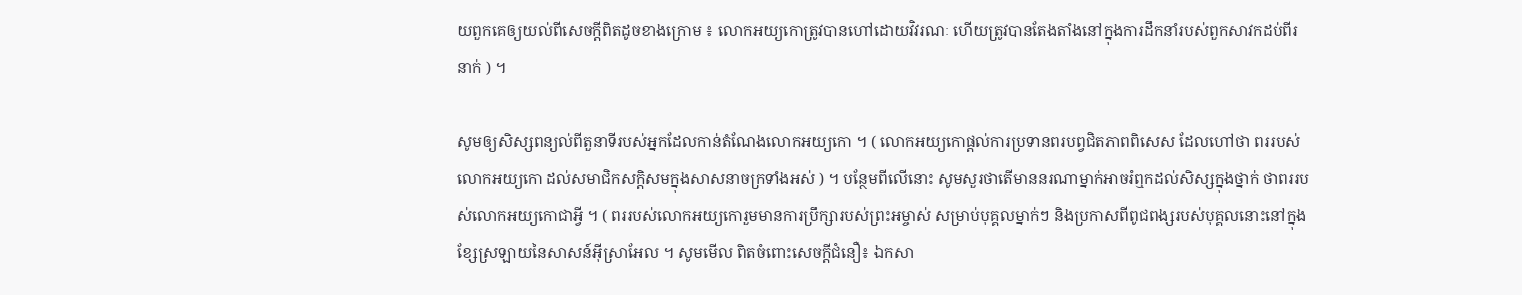យពួកគេឲ្យយល់ពីសេចក្ដីពិតដូចខាងក្រោម ៖ លោកអយ្យកោត្រូវបានហៅដោយវិវរណៈ ហើយត្រូវបានតែងតាំងនៅក្នុងការដឹកនាំរបស់ពួកសាវកដប់ពីរនាក់ ) ។

សូមឲ្យសិស្សពន្យល់ពីតួនាទីរបស់អ្នកដែលកាន់តំណែងលោកអយ្យកោ ។ ( លោកអយ្យកោផ្ដល់ការប្រទានពរបព្វជិតភាពពិសេស ដែលហៅថា ពររបស់លោកអយ្យកោ ដល់សមាជិកសក្ដិសមក្នុងសាសនាចក្រទាំងអស់ ) ។ បន្ថែមពីលើនោះ សូមសួរថាតើមាននរណាម្នាក់អាចរំឮកដល់សិស្សក្នុងថ្នាក់ ថាពររបស់លោកអយ្យកោជាអ្វី ។ ( ពររបស់លោកអយ្យកោរួមមានការប្រឹក្សារបស់ព្រះអម្ចាស់ សម្រាប់បុគ្គលម្នាក់ៗ និងប្រកាសពីពូជពង្សរបស់បុគ្គលនោះនៅក្នុងខ្សែស្រឡាយនៃសាសន៍អ៊ីស្រាអែល ។ សូមមើល ពិតចំពោះសេចក្ដីជំនឿ៖ ឯកសា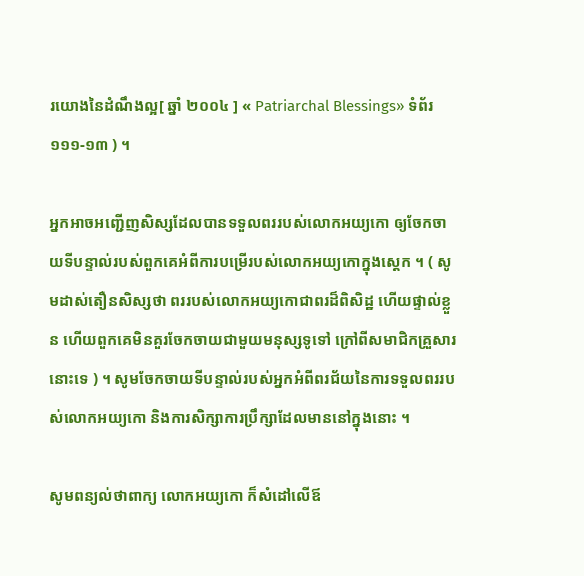រយោងនៃដំណឹងល្អ[ ឆ្នាំ ២០០៤ ] « Patriarchal Blessings» ទំព័រ ១១១-១៣ ) ។

អ្នកអាចអញ្ជើញសិស្សដែលបានទទួលពររបស់លោកអយ្យកោ ឲ្យចែកចាយទីបន្ទាល់របស់ពួកគេអំពីការបម្រើរបស់លោកអយ្យកោក្នុងស្តេក ។ ( សូមដាស់តឿនសិស្សថា ពររបស់លោកអយ្យកោជាពរដ៏ពិសិដ្ឋ ហើយផ្ទាល់ខ្លួន ហើយពួកគេមិនគួរចែកចាយជាមួយមនុស្សទូទៅ ក្រៅពីសមាជិកគ្រួសារនោះទេ ) ។ សូមចែកចាយទីបន្ទាល់របស់អ្នកអំពីពរជ័យនៃការទទួលពររបស់លោកអយ្យកោ និងការសិក្សាការប្រឹក្សាដែលមាននៅក្នុងនោះ ។

សូមពន្យល់ថាពាក្យ លោកអយ្យកោ ក៏សំដៅលើឪ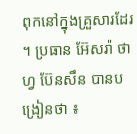ពុកនៅក្នុងគ្រួសារដែរ ។ ប្រធាន អ៊ែសរ៉ា ថាហ្វ ប៊ែនសឹន បានបង្រៀនថា ៖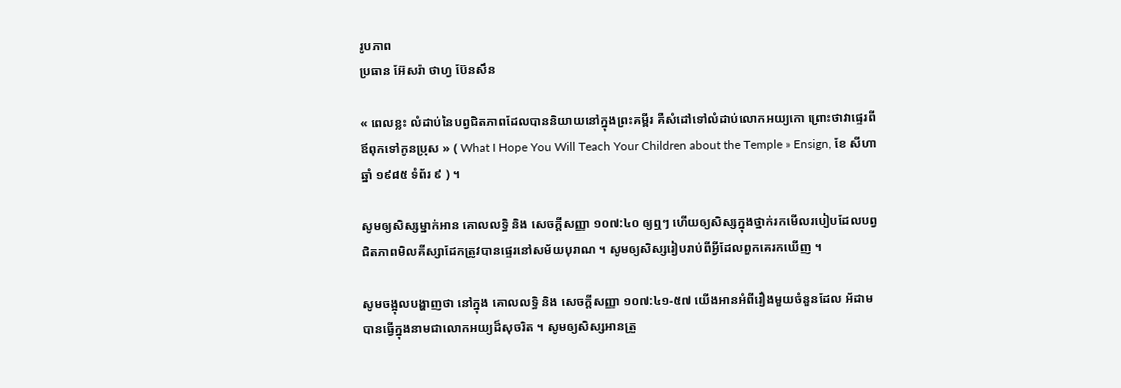រូបភាព
ប្រធាន អ៊ែសរ៉ា ថាហ្វ ប៊ែនសឹន

« ពេលខ្លះ លំដាប់នៃបព្វជិតភាពដែលបាននិយាយនៅក្នុងព្រះគម្ពីរ គឺសំដៅទៅលំដាប់លោកអយ្យកោ ព្រោះថាវាផ្ទេរពីឪពុកទៅកូនប្រុស » ( What I Hope You Will Teach Your Children about the Temple » Ensign, ខែ សីហា ឆ្នាំ ១៩៨៥ ទំព័រ ៩ ) ។

សូមឲ្យសិស្សម្នាក់អាន គោលលទ្ធិ និង សេចក្ដីសញ្ញា ១០៧:៤០ ឲ្យឮៗ ហើយឲ្យសិស្សក្នុងថ្នាក់រកមើលរបៀបដែលបព្វជិតភាពមិលគីស្សាដែកត្រូវបានផ្ទេរនៅសម័យបុរាណ ។ សូមឲ្យសិស្សរៀបរាប់ពីអ្វីដែលពួកគេរកឃើញ ។

សូមចង្អុលបង្ហាញថា នៅក្នុង គោលលទ្ធិ និង សេចក្ដីសញ្ញា ១០៧:៤១-៥៧ យើងអានអំពីរឿងមួយចំនួនដែល អ័ដាម បានធ្វើក្នុងនាមជាលោកអយ្យដ៏សុចរិត ។ សូមឲ្យសិស្សអានត្រួ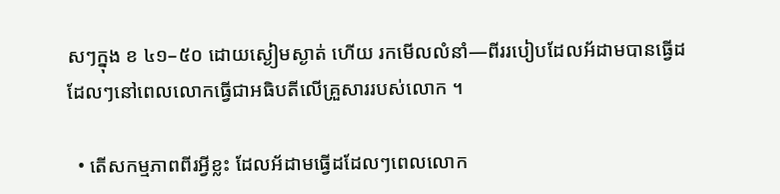សៗក្នុង ខ ៤១–៥០ ដោយស្ងៀមស្ងាត់ ហើយ រកមើលលំនាំ—ពីររបៀបដែលអ័ដាមបានធ្វើដដែលៗនៅពេលលោកធ្វើជាអធិបតីលើគ្រួសាររបស់លោក ។

  • តើសកម្មភាពពីរអ្វីខ្លះ ដែលអ័ដាមធ្វើដដែលៗពេលលោក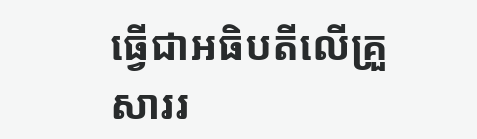ធ្វើជាអធិបតីលើគ្រួសាររ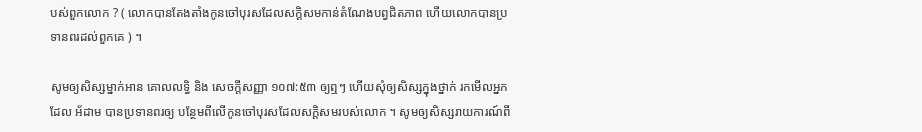បស់ពួកលោក ? ( លោកបានតែងតាំងកូនចៅបុរសដែលសក្ដិសមកាន់តំណែងបព្វជិតភាព ហើយលោកបានប្រទានពរដល់ពួកគេ ) ។

សូមឲ្យសិស្សម្នាក់អាន គោលលទ្ធិ និង សេចក្ដីសញ្ញា ១០៧:៥៣ ឲ្យឮៗ ហើយសុំឲ្យសិស្សក្នុងថ្នាក់ រកមើលអ្នកដែល អ័ដាម បានប្រទានពរឲ្យ បន្ថែមពីលើកូនចៅបុរសដែលសក្ដិសមរបស់លោក ។ សូមឲ្យសិស្សរាយការណ៍ពី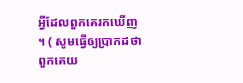អ្វីដែលពួកគេរកឃើញ ។ ( សូមធ្វើឲ្យប្រាកដថា ពួកគេយ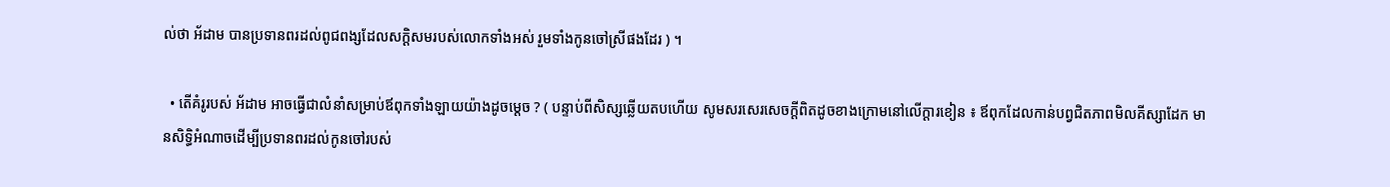ល់ថា អ័ដាម បានប្រទានពរដល់ពូជពង្សដែលសក្ដិសមរបស់លោកទាំងអស់ រួមទាំងកូនចៅស្រីផងដែរ ) ។

  • តើគំរូរបស់ អ័ដាម អាចធ្វើជាលំនាំសម្រាប់ឪពុកទាំងឡាយយ៉ាងដូចម្ដេច ? ( បន្ទាប់ពីសិស្សឆ្លើយតបហើយ សូមសរសេរសេចក្ដីពិតដូចខាងក្រោមនៅលើក្ដារខៀន ៖ ឪពុកដែលកាន់បព្វជិតភាពមិលគីស្សាដែក មានសិទ្ធិអំណាចដើម្បីប្រទានពរដល់កូនចៅរបស់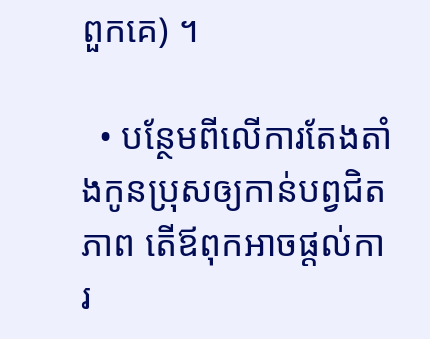ពួកគេ) ។

  • បន្ថែមពីលើការតែងតាំងកូនប្រុសឲ្យកាន់បព្វជិតភាព តើឪពុកអាចផ្ដល់ការ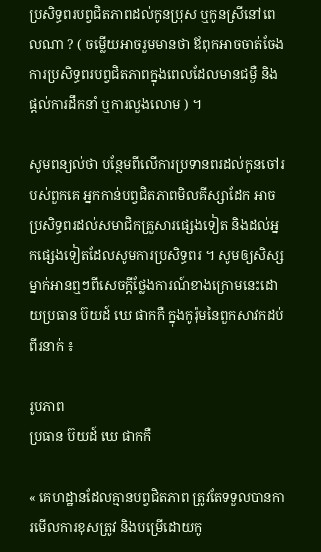ប្រសិទ្ធពរបព្វជិតភាពដល់កូនប្រុស ឬកូនស្រីនៅពេលណា ? ( ចម្លើយអាចរួមមានថា ឪពុកអាចចាត់ចែងការប្រសិទ្ធពរបព្វជិតភាពក្នុងពេលដែលមានជម្ងឺ និងផ្ដល់ការដឹកនាំ ឬការលួងលោម ) ។

សូមពន្យល់ថា បន្ថែមពីលើការប្រទានពរដល់កូនចៅរបស់ពួកគេ អ្នកកាន់បព្វជិតភាពមិលគីស្សាដែក អាចប្រសិទ្ធពរដល់សមាជិកគ្រួសារផ្សេងទៀត និងដល់អ្នកផ្សេងទៀតដែលសូមការប្រសិទ្ធពរ ។ សូមឲ្យសិស្សម្នាក់អានឮៗពីសេចក្ដីថ្លែងការណ៍ខាងក្រោមនេះដោយប្រធាន ប៊យដ៍ ឃេ ផាកកឺ ក្នុងកូរ៉ុមនៃពួកសាវកដប់ពីរនាក់ ៖

រូបភាព
ប្រធាន ប៊យដ៍ ឃេ ផាកកឺ

« គេហដ្ឋានដែលគ្មានបព្វជិតភាព ត្រូវតែទទួលបានការមើលការខុសត្រូវ និងបម្រើដោយកូ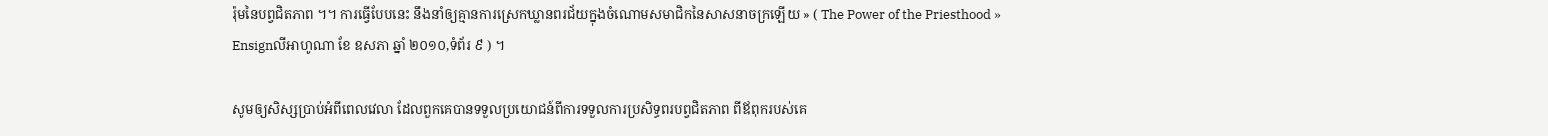រ៉ុមនៃបព្វជិតភាព ។។ ការធ្វើបែបនេះ នឹងនាំឲ្យគ្មានការស្រេកឃ្លានពរជ័យក្នុងចំណោមសមាជិកនៃសាសនាចក្រឡើយ » ( The Power of the Priesthood » Ensignលីអាហូណា ខែ ឧសភា ឆ្នាំ ២០១០,ទំព័រ ៩ ) ។

សូមឲ្យសិស្សប្រាប់អំពីពេលវេលា ដែលពួកគេបានទទួលប្រយោជន៍ពីការទទួលការប្រសិទ្ធពរបព្វជិតភាព ពីឪពុករបស់គេ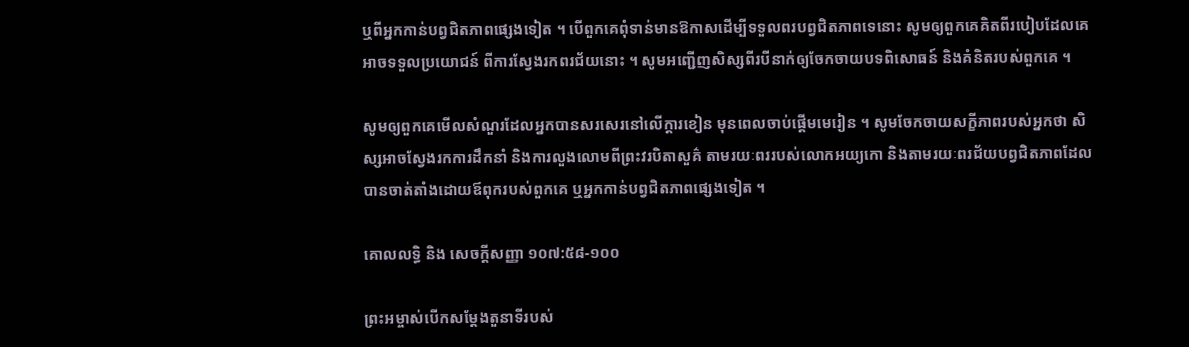ឬពីអ្នកកាន់បព្វជិតភាពផ្សេងទៀត ។ បើពួកគេពុំទាន់មានឱកាសដើម្បីទទួលពរបព្វជិតភាពទេនោះ សូមឲ្យពួកគេគិតពីរបៀបដែលគេអាចទទួលប្រយោជន៍ ពីការស្វែងរកពរជ័យនោះ ។ សូមអញ្ជើញសិស្សពីរបីនាក់ឲ្យចែកចាយបទពិសោធន៍ និងគំនិតរបស់ពួកគេ ។

សូមឲ្យពួកគេមើលសំណួរដែលអ្នកបានសរសេរនៅលើក្ដារខៀន មុនពេលចាប់ផ្ដើមមេរៀន ។ សូមចែកចាយសក្ខីភាពរបស់អ្នកថា សិស្សអាចស្វែងរកការដឹកនាំ និងការលួងលោមពីព្រះវរបិតាសួគ៌ តាមរយៈពររបស់លោកអយ្យកោ និងតាមរយៈពរជ័យបព្វជិតភាពដែលបានចាត់តាំងដោយឪពុករបស់ពួកគេ ឬអ្នកកាន់បព្វជិតភាពផ្សេងទៀត ។

គោលលទ្ធិ និង សេចក្ដីសញ្ញា ១០៧:៥៨-១០០

ព្រះអម្ចាស់បើកសម្ដែងតួនាទីរបស់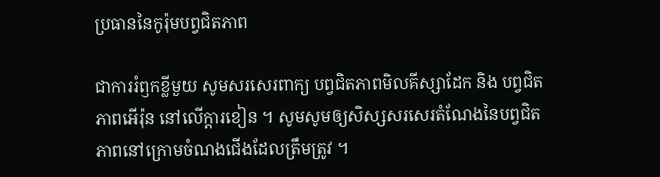ប្រធាននៃកូរ៉ុមបព្វជិតភាព

ជាការរំឭកខ្លីមួយ សូមសរសេរពាក្យ បព្វជិតភាពមិលគីស្សាដែក និង បព្វជិតភាពអើរ៉ុន នៅលើក្តារខៀន ។ សូមសូមឲ្យសិស្សសរសេរតំណែងនៃបព្វជិតភាពនៅក្រោមចំណងជើងដែលត្រឹមត្រូវ ។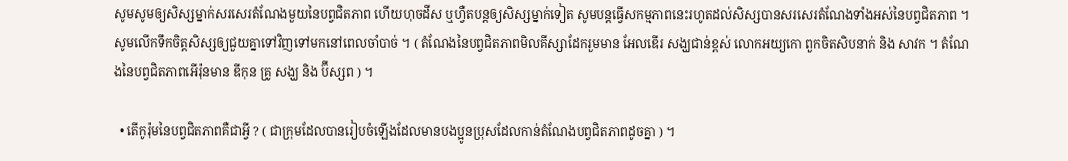សូមសូមឲ្យសិស្សម្នាក់សរសេរតំណែងមួយនៃបព្វជិតភាព ហើយហុចដីស ឬហ្វឺតបន្តឲ្យសិស្សម្នាក់ទៀត សូមបន្តធ្វើសកម្មភាពនេះរហូតដល់សិស្សបានសរសេរតំណែងទាំងអស់នៃបព្វជិតភាព ។ សូមលើកទឹកចិត្តសិស្សឲ្យជួយគ្នាទៅវិញទៅមកនៅពេលចាំបាច់ ។ ( តំណែងនៃបព្វជិតភាពមិលគីស្សាដែករួមមាន អែលឌើរ សង្ឃជាន់ខ្ពស់ លោកអយ្យកោ ពួកចិតសិបនាក់ និង សាវក ។ តំណែងនៃបព្វជិតភាពអើរ៉ុនមាន ឌីកុន គ្រូ សង្ឃ និង ប៊ីស្សព ) ។

  • តើកូរ៉ុមនៃបព្វជិតភាពគឺជាអ្វី ? ( ជាក្រុមដែលបានរៀបចំឡើងដែលមានបងប្អូនប្រុសដែលកាន់តំណែងបព្វជិតភាពដូចគ្នា ) ។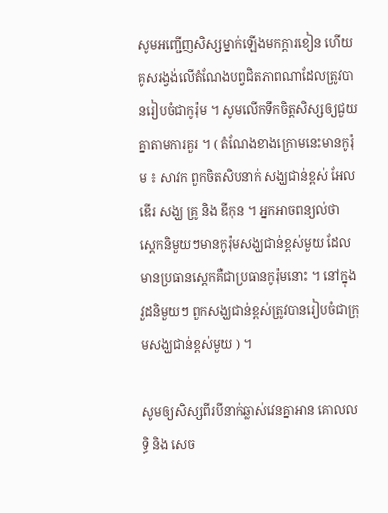សូមអញ្ជើញសិស្សម្នាក់ឡើងមកក្ដារខៀន ហើយគូសរង្វង់លើតំណែងបព្វជិតភាពណាដែលត្រូវបានរៀបចំជាកូរ៉ុម ។ សូមលើកទឹកចិត្តសិស្សឲ្យជួយគ្នាតាមការគួរ ។ ( តំណែងខាងក្រោមនេះមានកូរ៉ុម ៖ សាវក ពួកចិតសិបនាក់ សង្ឃជាន់ខ្ពស់ អែលឌើរ សង្ឃ គ្រូ និង ឌីកុន ។ អ្នកអាចពន្យល់ថា ស្តេកនិមួយៗមានកូរ៉ុមសង្ឃជាន់ខ្ពស់មួយ ដែលមានប្រធានស្តេកគឺជាប្រធានកូរ៉ុមនោះ ។ នៅក្នុងវួដនិមួយៗ ពួកសង្ឃជាន់ខ្ពស់ត្រូវបានរៀបចំជាក្រុមសង្ឃជាន់ខ្ពស់មួយ ) ។

សូមឲ្យសិស្សពីរបីនាក់ឆ្លាស់វេនគ្នាអាន គោលលទ្ធិ និង សេច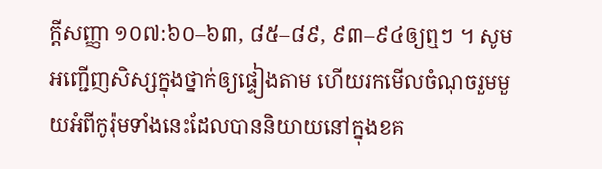ក្តីសញ្ញា ១០៧:៦០–៦៣, ៨៥–៨៩, ៩៣–៩៤ឲ្យឮៗ ។ សូមអញ្ជើញសិស្សក្នុងថ្នាក់ឲ្យផ្ទៀងតាម ហើយរកមើលចំណុចរួមមួយអំពីកូរ៉ុមទាំងនេះដែលបាននិយាយនៅក្នុងខគ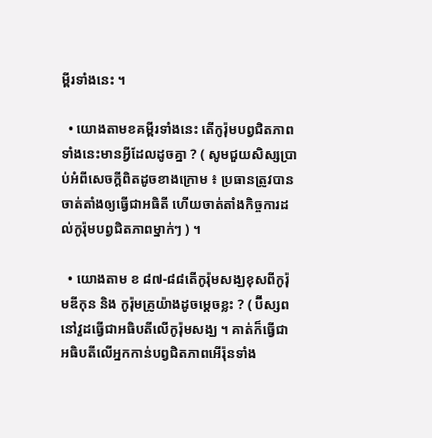ម្ពីរទាំងនេះ ។

  • យោងតាមខគម្ពីរទាំងនេះ តើកូរ៉ុមបព្វជិតភាពទាំងនេះមានអ្វីដែលដូចគ្នា ? ( សូមជួយសិស្សប្រាប់អំពីសេចក្ដីពិតដូចខាងក្រោម ៖ ប្រធានត្រូវបានចាត់តាំងឲ្យធ្វើជាអធិតី ហើយចាត់តាំងកិច្ចការដល់កូរ៉ុមបព្វជិតភាពម្នាក់ៗ ) ។

  • យោងតាម ខ ៨៧-៨៨តើកូរ៉ុមសង្ឃខុសពីកូរ៉ុមឌីកុន និង កូរ៉ុមគ្រូយ៉ាងដូចម្តេចខ្លះ ? ( ប៊ីស្សពនៅវួដធ្វើជាអធិបតីលើកូរ៉ុមសង្ឃ ។ គាត់ក៏ធ្វើជាអធិបតីលើអ្នកកាន់បព្វជិតភាពអើរ៉ុនទាំង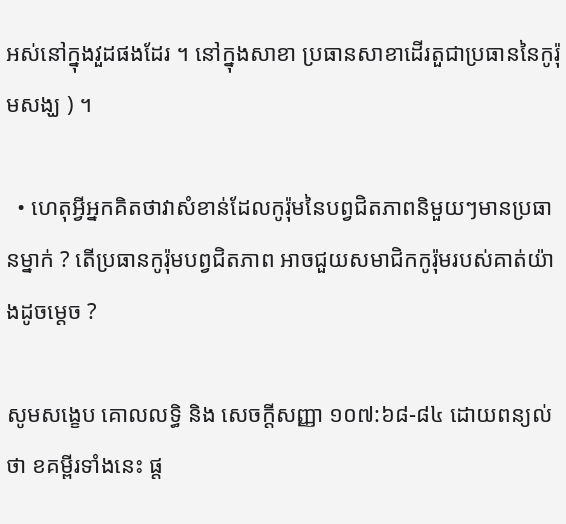អស់នៅក្នុងវួដផងដែរ ។ នៅក្នុងសាខា ប្រធានសាខាដើរតួជាប្រធាននៃកូរ៉ុមសង្ឃ ) ។

  • ហេតុអ្វីអ្នកគិតថាវាសំខាន់ដែលកូរ៉ុមនៃបព្វជិតភាពនិមួយៗមានប្រធានម្នាក់ ? តើប្រធានកូរ៉ុមបព្វជិតភាព អាចជួយសមាជិកកូរ៉ុមរបស់គាត់យ៉ាងដូចម្ដេច ?

សូមសង្ខេប គោលលទ្ធិ និង សេចក្ដីសញ្ញា ១០៧:៦៨-៨៤ ដោយពន្យល់ថា ខគម្ពីរទាំងនេះ ផ្ដ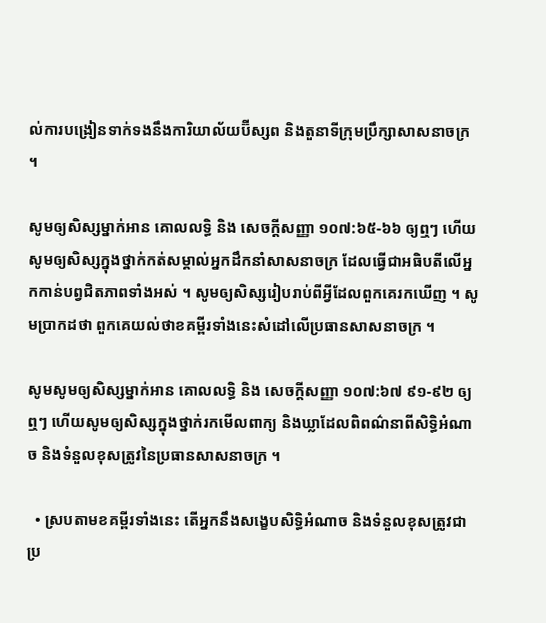ល់ការបង្រៀនទាក់ទងនឹងការិយាល័យប៊ីស្សព និងតួនាទីក្រុមប្រឹក្សាសាសនាចក្រ ។

សូមឲ្យសិស្សម្នាក់អាន គោលលទ្ធិ និង សេចក្ដីសញ្ញា ១០៧:៦៥-៦៦ ឲ្យឮៗ ហើយសូមឲ្យសិស្សក្នុងថ្នាក់កត់សម្គាល់អ្នកដឹកនាំសាសនាចក្រ ដែលធ្វើជាអធិបតីលើអ្នកកាន់បព្វជិតភាពទាំងអស់ ។ សូមឲ្យសិស្សរៀបរាប់ពីអ្វីដែលពួកគេរកឃើញ ។ សូមប្រាកដថា ពួកគេយល់ថាខគម្ពីរទាំងនេះសំដៅលើប្រធានសាសនាចក្រ ។

សូមសូមឲ្យសិស្សម្នាក់អាន គោលលទ្ធិ និង សេចក្ដីសញ្ញា ១០៧:៦៧ ៩១-៩២ ឲ្យឮៗ ហើយសូមឲ្យសិស្សក្នុងថ្នាក់រកមើលពាក្យ និងឃ្លាដែលពិពណ៌នាពីសិទ្ធិអំណាច និងទំនួលខុសត្រូវនៃប្រធានសាសនាចក្រ ។

  • ស្របតាមខគម្ពីរទាំងនេះ តើអ្នកនឹងសង្ខេបសិទ្ធិអំណាច និងទំនួលខុសត្រូវជាប្រ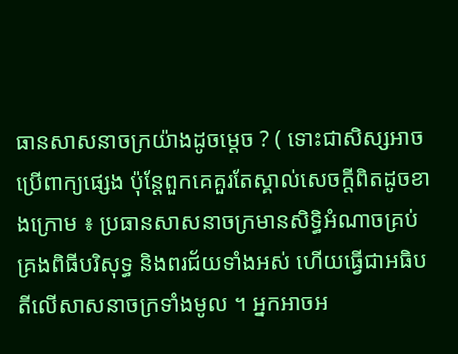ធានសាសនាចក្រយ៉ាងដូចម្ដេច ? ( ទោះជាសិស្សអាចប្រើពាក្យផ្សេង ប៉ុន្តែពួកគេគួរតែស្គាល់សេចក្ដីពិតដូចខាងក្រោម ៖ ប្រធានសាសនាចក្រមានសិទ្ធិអំណាចគ្រប់គ្រងពិធីបរិសុទ្ធ និងពរជ័យទាំងអស់ ហើយធ្វើជាអធិបតីលើសាសនាចក្រទាំងមូល ។ អ្នកអាចអ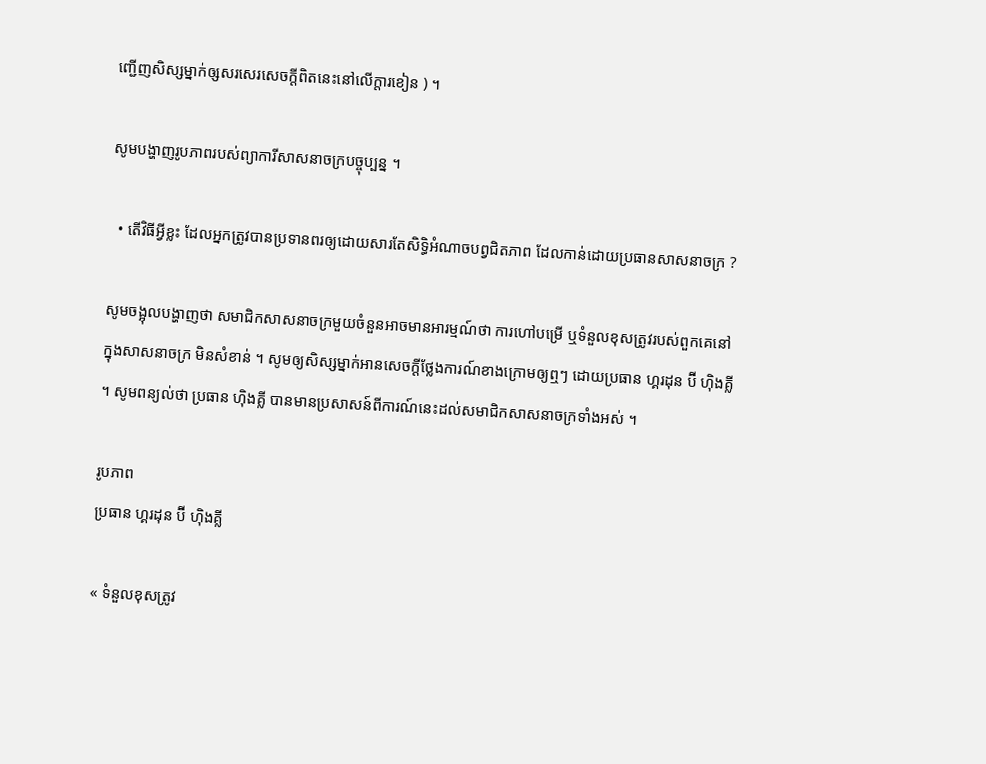ញ្ជើញសិស្សម្នាក់ឲ្សសរសេរសេចក្ដីពិតនេះនៅលើក្ដារខៀន ) ។

សូមបង្ហាញរូបភាពរបស់ព្យាការីសាសនាចក្របច្ចុប្បន្ន ។

  • តើវិធីអ្វីខ្លះ ដែលអ្នកត្រូវបានប្រទានពរឲ្យដោយសារតែសិទ្ធិអំណាចបព្វជិតភាព ដែលកាន់ដោយប្រធានសាសនាចក្រ ?

សូមចង្អុលបង្ហាញថា សមាជិកសាសនាចក្រមួយចំនួនអាចមានអារម្មណ៍ថា ការហៅបម្រើ ឬទំនួលខុសត្រូវរបស់ពួកគេនៅក្នុងសាសនាចក្រ មិនសំខាន់ ។ សូមឲ្យសិស្សម្នាក់អានសេចក្ដីថ្លែងការណ៍ខាងក្រោមឲ្យឮៗ ដោយប្រធាន ហ្គរដុន ប៊ី ហ៊ិងគ្លី ។ សូមពន្យល់ថា ប្រធាន ហ៊ិងគ្លី បានមានប្រសាសន៍ពីការណ៍នេះដល់សមាជិកសាសនាចក្រទាំងអស់ ។

រូបភាព
ប្រធាន ហ្គរដុន ប៊ី ហ៊ិងគ្លី

« ទំនួលខុសត្រូវ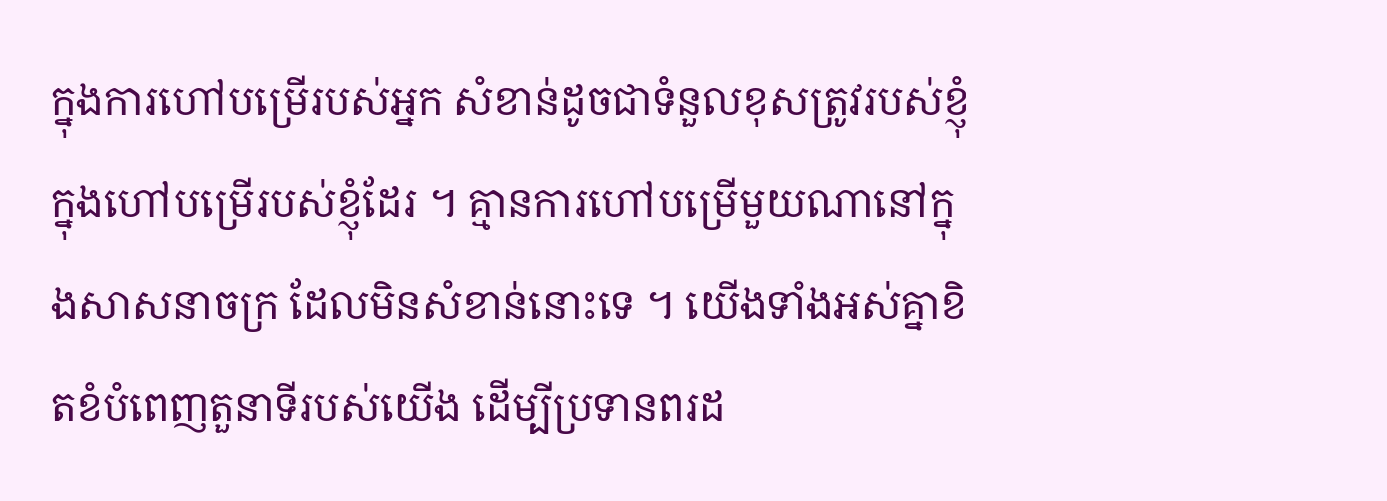ក្នុងការហៅបម្រើរបស់អ្នក សំខាន់ដូចជាទំនួលខុសត្រូវរបស់ខ្ញុំក្នុងហៅបម្រើរបស់ខ្ញុំដែរ ។ គ្មានការហៅបម្រើមួយណានៅក្នុងសាសនាចក្រ ដែលមិនសំខាន់នោះទេ ។ យើងទាំងអស់គ្នាខិតខំបំពេញតួនាទីរបស់យើង ដើម្បីប្រទានពរដ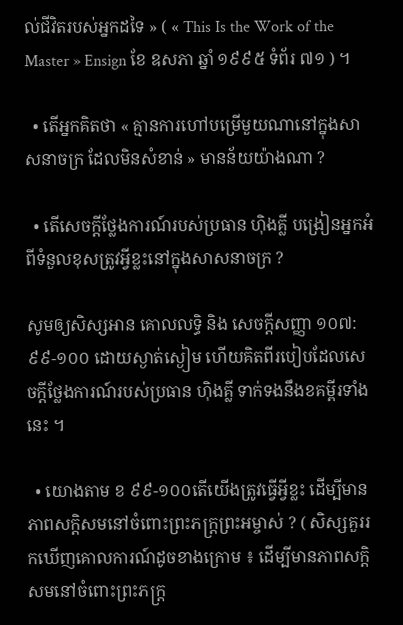ល់ជីវិតរបស់អ្នកដទៃ » ( « This Is the Work of the Master » Ensign ខែ ឧសភា ឆ្នាំ ១៩៩៥ ទំព័រ ៧១ ) ។

  • តើអ្នកគិតថា « គ្មានការហៅបម្រើមួយណានៅក្នុងសាសនាចក្រ ដែលមិនសំខាន់ » មានន័យយ៉ាងណា ?

  • តើសេចក្ដីថ្លែងការណ៍របស់ប្រធាន ហ៊ិងគ្លី បង្រៀនអ្នកអំពីទំនួលខុសត្រូវអ្វីខ្លះនៅក្នុងសាសនាចក្រ ?

សូមឲ្យសិស្សអាន គោលលទ្ធិ និង សេចក្ដីសញ្ញា ១០៧:៩៩-១០០ ដោយស្ងាត់ស្ងៀម ហើយគិតពីរបៀបដែលសេចក្ដីថ្លែងការណ៍របស់ប្រធាន ហ៊ិងគ្លី ទាក់ទងនឹងខគម្ពីរទាំងនេះ ។

  • យោងតាម ខ ៩៩-១០០តើយើងត្រូវធ្វើអ្វីខ្លះ ដើម្បីមានភាពសក្ដិសមនៅចំពោះព្រះភក្រ្តព្រះអម្ចាស់ ? ( សិស្សគួររកឃើញគោលការណ៍ដូចខាងក្រោម ៖ ដើម្បីមានភាពសក្ដិសមនៅចំពោះព្រះភក្ត្រ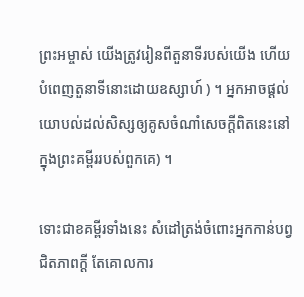ព្រះអម្ចាស់ យើងត្រូវរៀនពីតួនាទីរបស់យើង ហើយបំពេញតួនាទីនោះដោយឧស្សាហ៍ ) ។ អ្នកអាចផ្ដល់យោបល់ដល់សិស្សឲ្យគូសចំណាំសេចក្ដីពិតនេះនៅក្នុងព្រះគម្ពីររបស់ពួកគេ) ។

ទោះជាខគម្ពីរទាំងនេះ សំដៅត្រង់ចំពោះអ្នកកាន់បព្វជិតភាពក្ដី តែគោលការ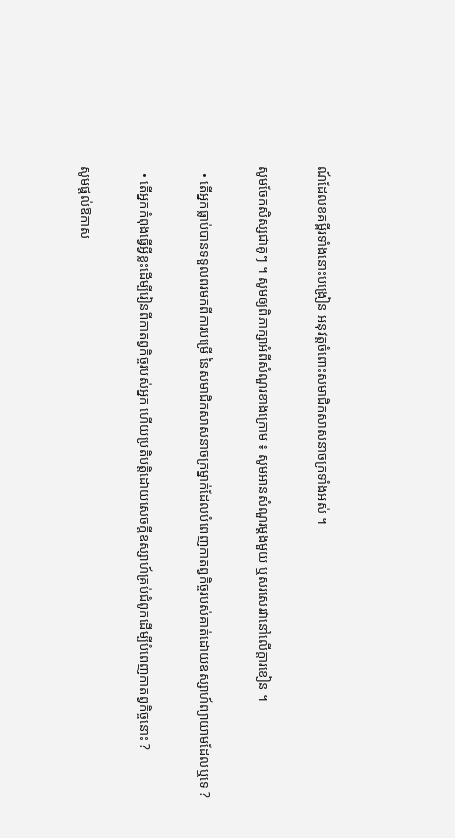ណ៍ដែលខគម្ពីរទាំងនោះបង្រៀន អនុវត្តចំពោះសមាជិកសាសនាចក្រទាំងអស់ ។

សូមចែកសិស្សជាគូៗ ។ សូមឲ្យពិភាក្សាអំពីសំណួរខាងក្រោម ៖ សូមអានសំណួរម្ដងមួយ ឬសរសេរវានៅលើក្ដារខៀន ។

  • តើអ្នកធ្លាប់បានទទួលពរមកពីការបម្រើ នៃសមាជិកសាសនាចក្រម្នាក់ដែលបំពេញកាតព្វកិច្ចរបស់គាត់ដោយឧស្សាហ៍ព្យាយាមដែលឬទេ ?

  • តើអ្នកកំពុងធ្វើអ្វីខ្លះដើម្បីរៀនពីកាតព្វកិច្ចរបស់អ្នក ហើយប្រតិបត្តិដោយសេចក្តីឧស្សាហ៍គ្រប់ជំពូកដើម្បីបំពេញកាតព្វកិច្ចនោះ ?

សូមផ្ដល់ឱកាស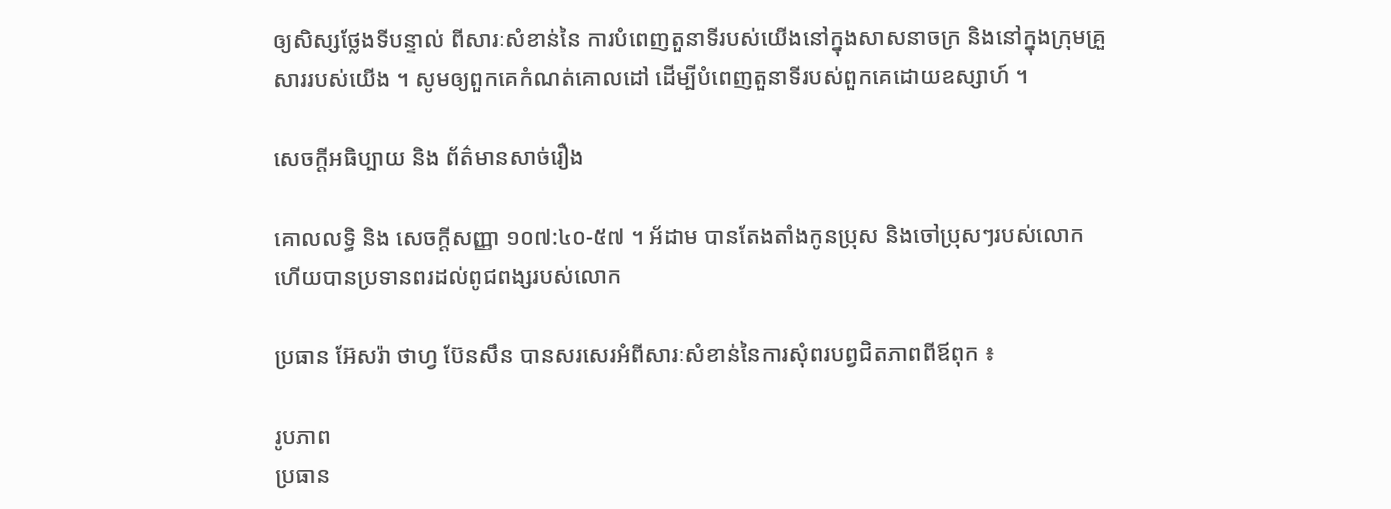ឲ្យសិស្សថ្លែងទីបន្ទាល់ ពីសារៈសំខាន់នៃ ការបំពេញតួនាទីរបស់យើងនៅក្នុងសាសនាចក្រ និងនៅក្នុងក្រុមគ្រួសាររបស់យើង ។ សូមឲ្យពួកគេកំណត់គោលដៅ ដើម្បីបំពេញតួនាទីរបស់ពួកគេដោយឧស្សាហ៍ ។

សេចក្តីអធិប្បាយ និង ព័ត៌មានសាច់រឿង

គោលលទ្ធិ និង សេចក្ដីសញ្ញា ១០៧:៤០-៥៧ ។ អ័ដាម បានតែងតាំងកូនប្រុស និងចៅប្រុសៗរបស់លោក ហើយបានប្រទានពរដល់ពូជពង្សរបស់លោក

ប្រធាន អ៊ែសរ៉ា ថាហ្វ ប៊ែនសឹន បានសរសេរអំពីសារៈសំខាន់នៃការសុំពរបព្វជិតភាពពីឪពុក ៖

រូបភាព
ប្រធាន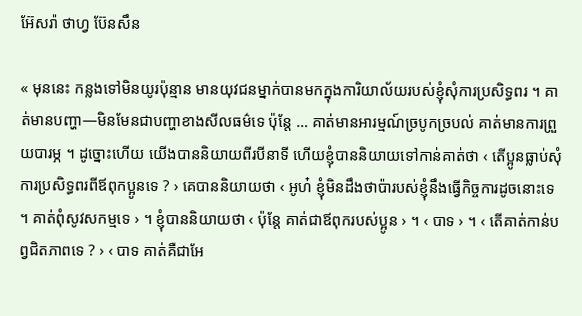អ៊ែសរ៉ា ថាហ្វ ប៊ែនសឹន

« មុននេះ កន្លងទៅមិនយូរប៉ុន្មាន មានយុវជនម្នាក់បានមកក្នុងការិយាល័យរបស់ខ្ញុំសុំការប្រសិទ្ធពរ ។ គាត់មានបញ្ហា—មិនមែនជាបញ្ហាខាងសីលធម៌ទេ ប៉ុន្តែ … គាត់មានអារម្មណ៍ច្របូកច្របល់ គាត់មានការព្រួយបារម្ភ ។ ដូច្នោះហើយ យើងបាននិយាយពីរបីនាទី ហើយខ្ញុំបាននិយាយទៅកាន់គាត់ថា ‹ តើប្អូនធ្លាប់សុំការប្រសិទ្ធពរពីឪពុកប្អូនទេ ? › គេបាននិយាយថា ‹ អូហ៎ ខ្ញុំមិនដឹងថាប៉ារបស់ខ្ញុំនឹងធ្វើកិច្ចការដូចនោះទេ ។ គាត់ពុំសូវសកម្មទេ › ។ ខ្ញុំបាននិយាយថា ‹ ប៉ុន្តែ គាត់ជាឪពុករបស់ប្អូន › ។ ‹ បាទ › ។ ‹ តើគាត់កាន់បព្វជិតភាពទេ ? › ‹ បាទ គាត់គឺជាអែ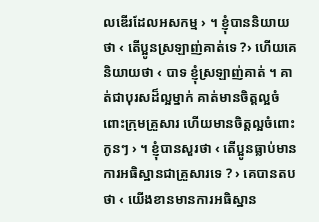លឌើរដែលអសកម្ម › ។ ខ្ញុំបាននិយាយថា ‹ តើប្អូនស្រឡាញ់គាត់ទេ ?› ហើយគេនិយាយថា ‹ បាទ ខ្ញុំស្រឡាញ់គាត់ ។ គាត់ជាបុរសដ៏ល្អម្នាក់ គាត់មានចិត្តល្អចំពោះក្រុមគ្រួសារ ហើយមានចិត្តល្អចំពោះកូនៗ › ។ ខ្ញុំបានសួរថា ‹ តើប្អូនធ្លាប់មានការអធិស្ឋានជាគ្រួសារទេ ? › គេបានតបថា ‹ យើងខានមានការអធិស្ឋាន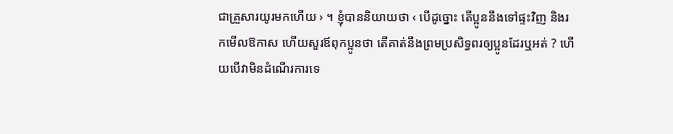ជាគ្រួសារយូរមកហើយ › ។ ខ្ញុំបាននិយាយថា ‹ បើដូច្នោះ តើប្អូននឹងទៅផ្ទះវិញ និងរកមើលឱកាស ហើយសួរឪពុកប្អូនថា តើគាត់នឹងព្រមប្រសិទ្ធពរឲ្យប្អូនដែរឬអត់ ? ហើយបើវាមិនដំណើរការទេ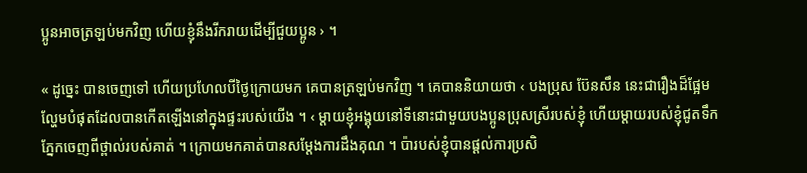ប្អូនអាចត្រឡប់មកវិញ ហើយខ្ញុំនឹងរីករាយដើម្បីជួយប្អូន › ។

« ដូច្នេះ បានចេញទៅ ហើយប្រហែលបីថ្ងៃក្រោយមក គេបានត្រឡប់មកវិញ ។ គេបាននិយាយថា ‹ បងប្រុស ប៊ែនសឹន នេះជារឿងដ៏ផ្អែមល្ហែមបំផុតដែលបានកើតឡើងនៅក្នុងផ្ទះរបស់យើង ។ ‹ ម្ដាយខ្ញុំអង្គុយនៅទីនោះជាមួយបងប្អូនប្រុសស្រីរបស់ខ្ញុំ ហើយម្ដាយរបស់ខ្ញុំជូតទឹកភ្នែកចេញពីថ្ពាល់របស់គាត់ ។ ក្រោយមកគាត់បានសម្តែងការដឹងគុណ ។ ប៉ារបស់ខ្ញុំបានផ្ដល់ការប្រសិ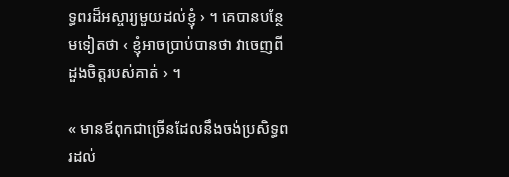ទ្ធពរដ៏អស្ចារ្យមួយដល់ខ្ញុំ › ។ គេបានបន្ថែមទៀតថា ‹ ខ្ញុំអាចប្រាប់បានថា វាចេញពីដួងចិត្តរបស់គាត់ › ។

« មានឪពុកជាច្រើនដែលនឹងចង់ប្រសិទ្ធពរដល់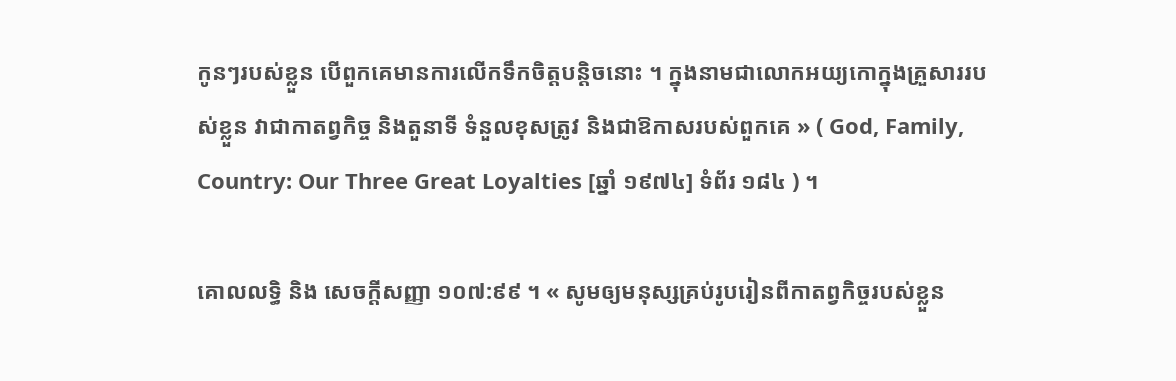កូនៗរបស់ខ្លួន បើពួកគេមានការលើកទឹកចិត្តបន្តិចនោះ ។ ក្នុងនាមជាលោកអយ្យកោក្នុងគ្រួសាររបស់ខ្លួន វាជាកាតព្វកិច្ច និងតួនាទី ទំនួលខុសត្រូវ និងជាឱកាសរបស់ពួកគេ » ( God, Family, Country: Our Three Great Loyalties [ឆ្នាំ ១៩៧៤] ទំព័រ ១៨៤ ) ។

គោលលទ្ធិ និង សេចក្តីសញ្ញា ១០៧:៩៩ ។ « សូមឲ្យមនុស្សគ្រប់រូបរៀនពីកាតព្វកិច្ចរបស់ខ្លួន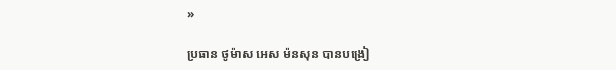»

ប្រធាន ថូម៉ាស អេស ម៉នសុន បានបង្រៀ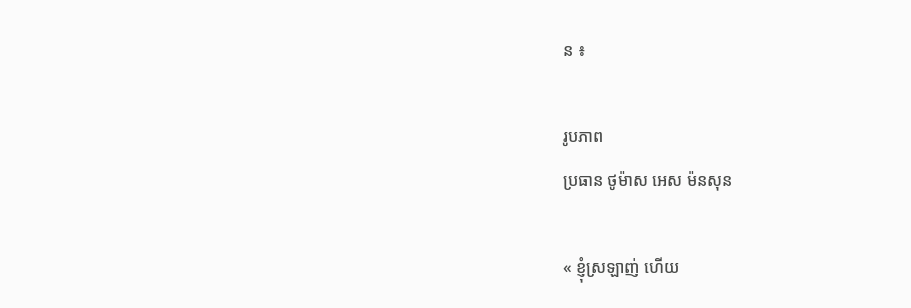ន ៖

រូបភាព
ប្រធាន ថូម៉ាស អេស ម៉នសុន

« ខ្ញុំស្រឡាញ់ ហើយ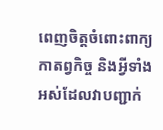ពេញចិត្តចំពោះពាក្យ កាតព្វកិច្ច និងអ្វីទាំងអស់ដែលវាបញ្ជាក់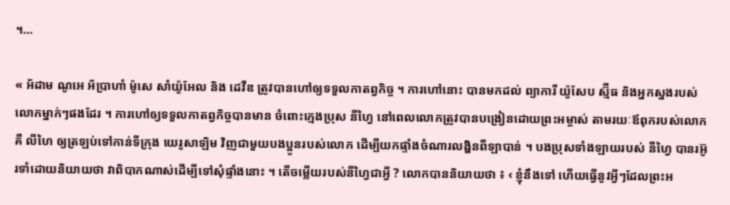។…

« អ័ដាម ណូអេ អ័ប្រាហាំ ម៉ូសេ សាំយ៉ូអែល និង ដេវីឌ ត្រូវបានហៅឲ្យទទួលកាតព្វកិច្ច ។ ការហៅនោះ បានមកដល់ ព្យាការី យ៉ូសែប ស្ម៊ីធ និងអ្នកស្នងរបស់លោកម្នាក់ៗផងដែរ ។ ការហៅឲ្យទទួលកាតព្វកិច្ចបានមាន ចំពោះក្មេងប្រុស នីហ្វៃ នៅពេលលោកត្រូវបានបង្រៀនដោយព្រះអម្ចាស់ តាមរយៈឪពុករបស់លោកគឺ លីហៃ ឲ្យត្រឡប់ទៅកាន់ទីក្រុង យេរូសាឡិម វិញជាមួយបងប្អូនរបស់លោក ដើម្បីយកផ្ទាំងចំណារលង្ហិនពីឡាបាន់ ។ បងប្រុសទាំងឡាយរបស់ នីហ្វៃ បានរអ៊ូរទាំដោយនិយាយថា វាពិបាកណាស់ដើម្បីទៅសុំផ្ទាំងនោះ ។ តើចម្លើយរបស់នីហ្វៃជាអ្វី ? លោកបាននិយាយថា ៖ ‹ ខ្ញុំនឹងទៅ ហើយធ្វើនូវអ្វីៗដែលព្រះអ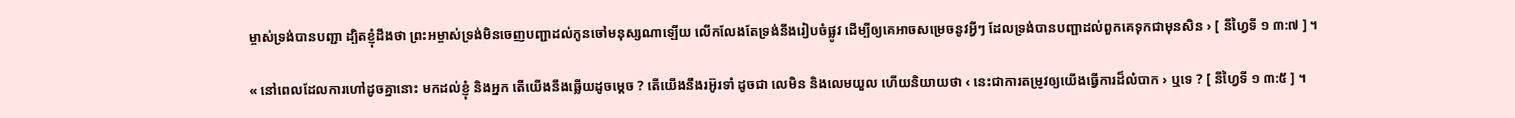ម្ចាស់ទ្រង់បានបញ្ជា ដ្បិតខ្ញុំដឹងថា ព្រះអម្ចាស់ទ្រង់មិនចេញបញ្ជាដល់កូនចៅមនុស្សណាឡើយ លើកលែងតែទ្រង់នឹងរៀបចំផ្លូវ ដើម្បីឲ្យគេអាចសម្រេចនូវអ្វីៗ ដែលទ្រង់បានបញ្ជាដល់ពួកគេទុកជាមុនសិន › [ នីហ្វៃទី ១ ៣:៧ ] ។

« នៅពេលដែលការហៅដូចគ្នានោះ មកដល់ខ្ញុំ និងអ្នក តើយើងនឹងឆ្លើយដូចម្តេច ? តើយើងនឹងរអ៊ូរទាំ ដូចជា លេមិន និងលេមយួល ហើយនិយាយថា ‹ នេះជាការតម្រូវឲ្យយើងធ្វើការដ៏លំបាក › ឬទេ ? [ នីហ្វៃទី ១ ៣:៥ ] ។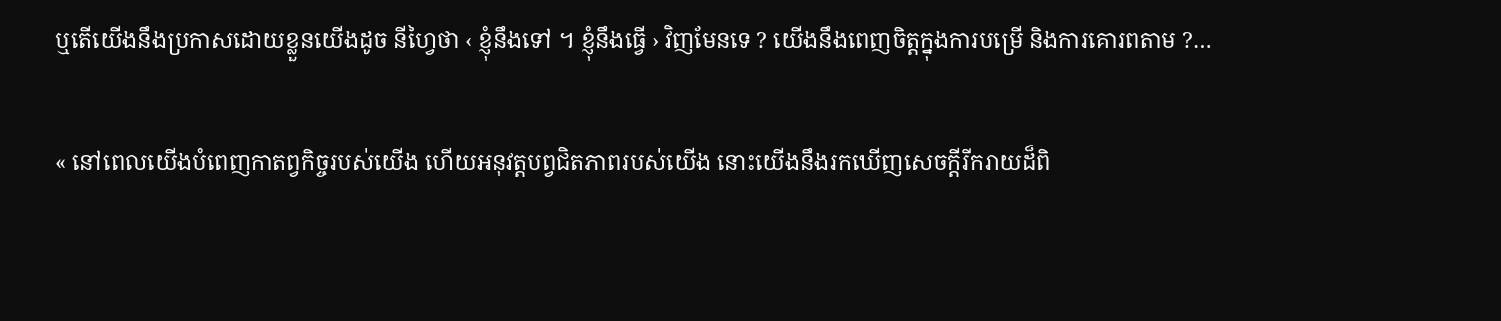ឬតើយើងនឹងប្រកាសដោយខ្លួនយើងដូច នីហ្វៃថា ‹ ខ្ញុំនឹងទៅ ។ ខ្ញុំនឹងធ្វើ › វិញមែនទេ ? យើងនឹងពេញចិត្តក្នុងការបម្រើ និងការគោរពតាម ?…

« នៅពេលយើងបំពេញកាតព្វកិច្ចរបស់យើង ហើយអនុវត្តបព្វជិតភាពរបស់យើង នោះយើងនឹងរកឃើញសេចក្ដីរីករាយដ៏ពិ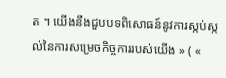ត ។ យើងនឹងជួបបទពិសោធន៍នូវការស្កប់ស្កល់នៃការសម្រេចកិច្ចការរបស់យើង » ( «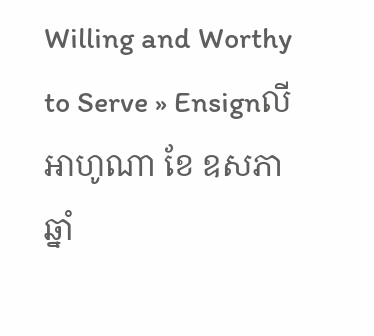Willing and Worthy to Serve » Ensignលីអាហូណា ខែ ឧសភា ឆ្នាំ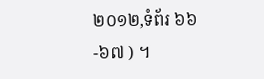២០១២,ទំព័រ ៦៦-៦៧ ) ។